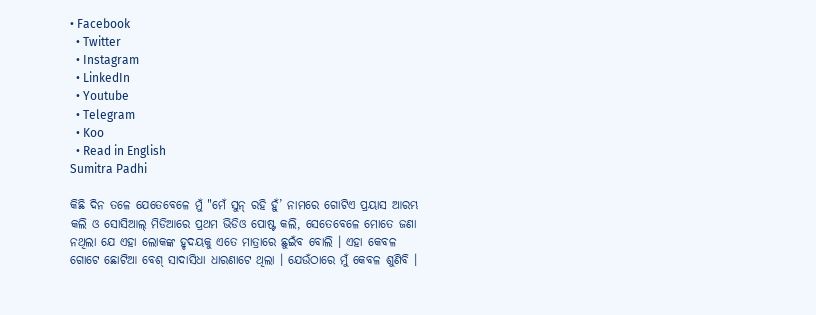• Facebook
  • Twitter
  • Instagram
  • LinkedIn
  • Youtube
  • Telegram
  • Koo
  • Read in English
Sumitra Padhi

କିଛି ଦିନ ତଳେ ଯେତେବେଳେ ମୁଁ "ମେଁ ସୁନ୍ ରହି ହୁଁ’ ନାମରେ ଗୋଟିଏ ପ୍ରୟାସ ଆରମ୍ଭ କଲି ଓ ସୋସିଆଲ୍ ମିଡିଆରେ ପ୍ରଥମ ଭିଡିଓ ପୋଷ୍ଟ କଲି, ସେତେବେଳେ ମୋତେ ଜଣା ନଥିଲା ଯେ ଏହା ଲୋକଙ୍କ ହୃଦୟକୁ ଏତେ ମାତ୍ରାରେ ଛୁଇଁବ ବୋଲି । ଏହା କେବଳ ଗୋଟେ ଛୋଟିଆ ବେଶ୍ ସାଦାସିଧା ଧାରଣାଟେ ଥିଲା । ଯେଉଁଠାରେ ମୁଁ କେବଳ ଶୁଣିବି ।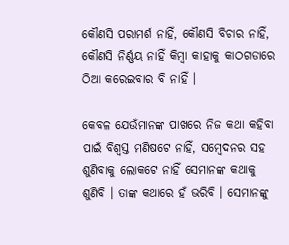କୌଣସି ପରାମର୍ଶ ନାହିଁ, କୌଣସି ବିଚାର ନାହିଁ, କୌଣସି ନିର୍ଣ୍ଣୟ ନାହିଁ କିମ୍ବା କାହାକୁ କାଠଗଡାରେ ଠିଆ କରେଇବାର ବି ନାହିଁ ।

କେବଳ ଯେଉଁମାନଙ୍କ ପାଖରେ ନିଜ କଥା କହିବା ପାଇଁ ବିଶ୍ୱସ୍ତ ମଣିଷଟେ ନାହିଁ, ସମ୍ବେଦନର ସହ ଶୁଣିବାକୁ ଲୋକଟେ ନାହିଁ ସେମାନଙ୍କ କଥାକୁ ଶୁଣିବି । ତାଙ୍କ କଥାରେ ହଁ ଭରିବି । ସେମାନଙ୍କୁ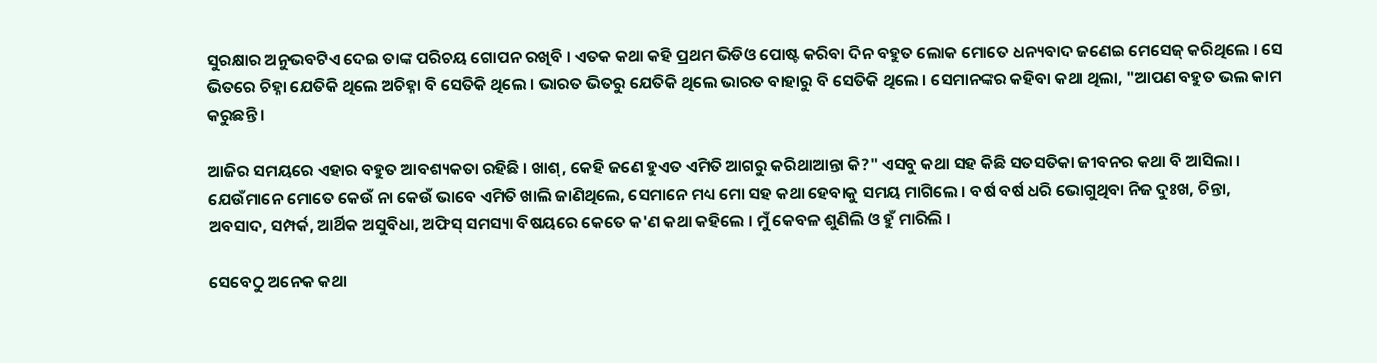ସୁରକ୍ଷାର ଅନୁଭବଟିଏ ଦେଇ ତାଙ୍କ ପରିଚୟ ଗୋପନ ରଖିବି । ଏତକ କଥା କହି ପ୍ରଥମ ଭିଡିଓ ପୋଷ୍ଟ କରିବା ଦିନ ବହୁତ ଲୋକ ମୋତେ ଧନ୍ୟବାଦ ଜଣେଇ ମେସେଜ୍ କରିଥିଲେ । ସେ ଭିତରେ ଚିହ୍ନା ଯେତିକି ଥିଲେ ଅଚିହ୍ନା ବି ସେତିକି ଥିଲେ । ଭାରତ ଭିତରୁ ଯେତିକି ଥିଲେ ଭାରତ ବାହାରୁ ବି ସେତିକି ଥିଲେ । ସେମାନଙ୍କର କହିବା କଥା ଥିଲା, "ଆପଣ ବହୁତ ଭଲ କାମ କରୁଛନ୍ତି ।

ଆଜିର ସମୟରେ ଏହାର ବହୁତ ଆବଶ୍ୟକତା ରହିଛି । ଖାଶ୍, କେହି ଜଣେ ହୁଏତ ଏମିତି ଆଗରୁ କରିଥାଆନ୍ତା କି?" ଏସବୁ କଥା ସହ କିଛି ସତସତିକା ଜୀବନର କଥା ବି ଆସିଲା । ଯେଉଁମାନେ ମୋତେ କେଉଁ ନା କେଉଁ ଭାବେ ଏମିତି ଖାଲି ଜାଣିଥିଲେ, ସେମାନେ ମଧ୍ୟ ମୋ ସହ କଥା ହେବାକୁ ସମୟ ମାଗିଲେ । ବର୍ଷ ବର୍ଷ ଧରି ଭୋଗୁଥିବା ନିଜ ଦୁଃଖ, ଚିନ୍ତା, ଅବସାଦ, ସମ୍ପର୍କ, ଆର୍ଥିକ ଅସୁବିଧା, ଅଫିସ୍ ସମସ୍ୟା ବିଷୟରେ କେତେ କ'ଣ କଥା କହିଲେ । ମୁଁ କେବଳ ଶୁଣିଲି ଓ ହୁଁ ମାରିଲି ।

ସେବେଠୁ ଅନେକ କଥା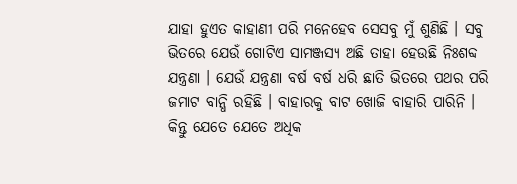ଯାହା ହୁଏତ କାହାଣୀ ପରି ମନେହେବ ସେସବୁ ମୁଁ ଶୁଣିଛି । ସବୁ ଭିତରେ ଯେଉଁ ଗୋଟିଏ ସାମଞ୍ଜସ୍ୟ ଅଛି ତାହା ହେଉଛି ନିଃଶବ୍ଦ ଯନ୍ତ୍ରଣା । ଯେଉଁ ଯନ୍ତ୍ରଣା ବର୍ଷ ବର୍ଷ ଧରି ଛାତି ଭିତରେ ପଥର ପରି ଜମାଟ ବାନ୍ଧି ରହିଛି । ବାହାରକୁ ବାଟ ଖୋଜି ବାହାରି ପାରିନି । କିନ୍ତୁ ଯେତେ ଯେତେ ଅଧିକ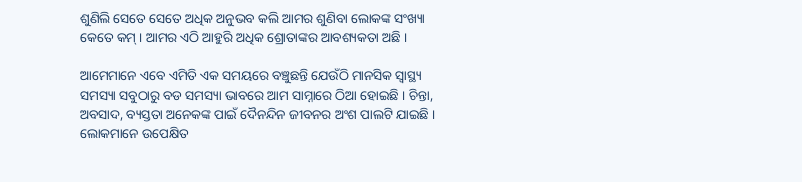ଶୁଣିଲି ସେତେ ସେତେ ଅଧିକ ଅନୁଭବ କଲି ଆମର ଶୁଣିବା ଲୋକଙ୍କ ସଂଖ୍ୟା କେତେ କମ୍ । ଆମର ଏଠି ଆହୁରି ଅଧିକ ଶ୍ରୋତାଙ୍କର ଆବଶ୍ୟକତା ଅଛି ।

ଆମେମାନେ ଏବେ ଏମିତି ଏକ ସମୟରେ ବଞ୍ଚୁଛନ୍ତି ଯେଉଁଠି ମାନସିକ ସ୍ୱାସ୍ଥ୍ୟ ସମସ୍ୟା ସବୁଠାରୁ ବଡ ସମସ୍ୟା ଭାବରେ ଆମ ସାମ୍ନାରେ ଠିଆ ହୋଇଛି । ଚିନ୍ତା, ଅବସାଦ, ବ୍ୟସ୍ତତା ଅନେକଙ୍କ ପାଇଁ ଦୈନନ୍ଦିନ ଜୀବନର ଅଂଶ ପାଲଟି ଯାଇଛି । ଲୋକମାନେ ଉପେକ୍ଷିତ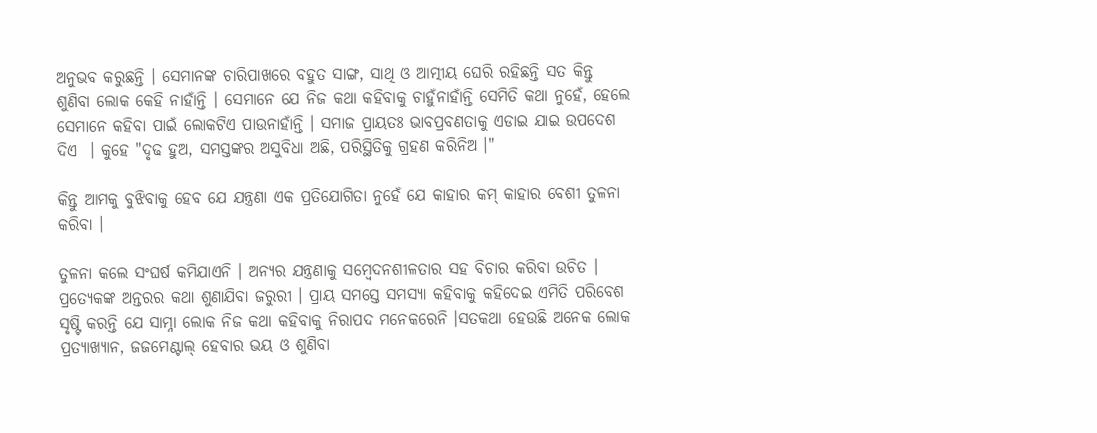ଅନୁଭବ କରୁଛନ୍ତି । ସେମାନଙ୍କ ଚାରିପାଖରେ ବହୁତ ସାଙ୍ଗ, ସାଥି ଓ ଆତ୍ମୀୟ ଘେରି ରହିଛନ୍ତି ସତ କିନ୍ତୁ ଶୁଣିବା ଲୋକ କେହି ନାହାଁନ୍ତି । ସେମାନେ ଯେ ନିଜ କଥା କହିବାକୁ ଚାହୁଁନାହାଁନ୍ତି ସେମିତି କଥା ନୁହେଁ, ହେଲେ ସେମାନେ କହିବା ପାଇଁ ଲୋକଟିଏ ପାଉନାହାଁନ୍ତି । ସମାଜ ପ୍ରାୟତଃ ଭାବପ୍ରବଣତାକୁ ଏଡାଇ ଯାଇ ଉପଦେଶ ଦିଏ  । କୁହେ "ଦୃଢ ହୁଅ, ସମସ୍ତଙ୍କର ଅସୁବିଧା ଅଛି, ପରିସ୍ଥିତିକୁ ଗ୍ରହଣ କରିନିଅ ।"

କିନ୍ତୁ ଆମକୁ ବୁଝିବାକୁ ହେବ ଯେ ଯନ୍ତ୍ରଣା ଏକ ପ୍ରତିଯୋଗିତା ନୁହେଁ ଯେ କାହାର କମ୍ କାହାର ବେଶୀ ତୁଳନା କରିବା ।

ତୁଳନା କଲେ ସଂଘର୍ଷ କମିଯାଏନି । ଅନ୍ୟର ଯନ୍ତ୍ରଣାକୁ ସମ୍ବେଦନଶୀଳତାର ସହ ବିଚାର କରିବା ଉଚିତ । ପ୍ରତ୍ୟେକଙ୍କ ଅନ୍ତରର କଥା ଶୁଣାଯିବା ଜରୁରୀ । ପ୍ରାୟ ସମସ୍ତେ ସମସ୍ୟା କହିବାକୁ କହିଦେଇ ଏମିତି ପରିବେଶ ସୃଷ୍ଟି କରନ୍ତି ଯେ ସାମ୍ନା ଲୋକ ନିଜ କଥା କହିବାକୁ ନିରାପଦ ମନେକରେନି ।ସତକଥା ହେଉଛି ଅନେକ ଲୋକ ପ୍ରତ୍ୟାଖ୍ୟାନ, ଜଜମେଣ୍ଟାଲ୍ ହେବାର ଭୟ ଓ ଶୁଣିବା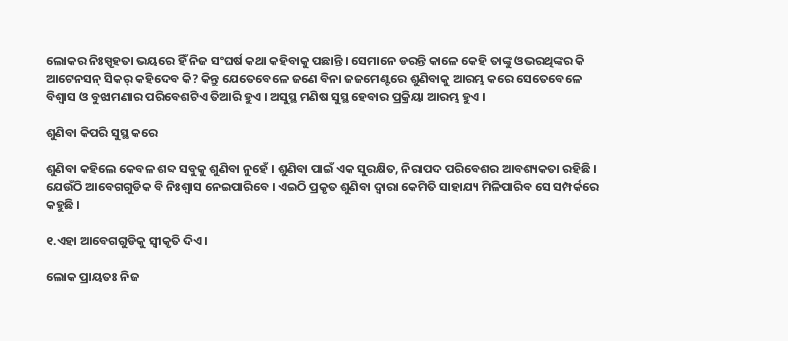ଲୋକର ନିଃସ୍ପୃହତା ଭୟରେ ହିଁ ନିଜ ସଂଘର୍ଷ କଥା କହିବାକୁ ପଛାନ୍ତି । ସେମାନେ ଡରନ୍ତି କାଳେ କେହି ତାଙ୍କୁ ଓଭରଥିଙ୍କର କି ଆଟେନସନ୍ ସିକର୍ କହିଦେବ କି? କିନ୍ତୁ ଯେତେବେଳେ ଜଣେ ବିନା ଜଜମେଣ୍ଟରେ ଶୁଣିବାକୁ ଆରମ୍ଭ କରେ ସେତେବେଳେ ବିଶ୍ୱାସ ଓ ବୁଝାମଣାର ପରିବେଶଟିଏ ତିଆରି ହୁଏ । ଅସୁସ୍ଥ ମଣିଷ ସୁସ୍ଥ ହେବାର ପ୍ରକ୍ରିୟା ଆରମ୍ଭ ହୁଏ ।

ଶୁଣିବା କିପରି ସୁସ୍ଥ କରେ

ଶୁଣିବା କହିଲେ କେବଳ ଶବ୍ଦ ସବୁକୁ ଶୁଣିବା ନୁହେଁ । ଶୁଣିବା ପାଇଁ ଏକ ସୁରକ୍ଷିତ, ନିରାପଦ ପରିବେଶର ଆବଶ୍ୟକତା ରହିଛି । ଯେଉଁଠି ଆବେଗଗୁଡିକ ବି ନିଃଶ୍ୱାସ ନେଇପାରିବେ । ଏଇଠି ପ୍ରକୃତ ଶୁଣିବା ଦ୍ୱାରା କେମିତି ସାହାଯ୍ୟ ମିଳିପାରିବ ସେ ସମ୍ପର୍କରେ କହୁଛି ।

୧.ଏହା ଆବେଗଗୁଡିକୁ ସ୍ୱୀକୃତି ଦିଏ।

ଲୋକ ପ୍ରାୟତଃ ନିଜ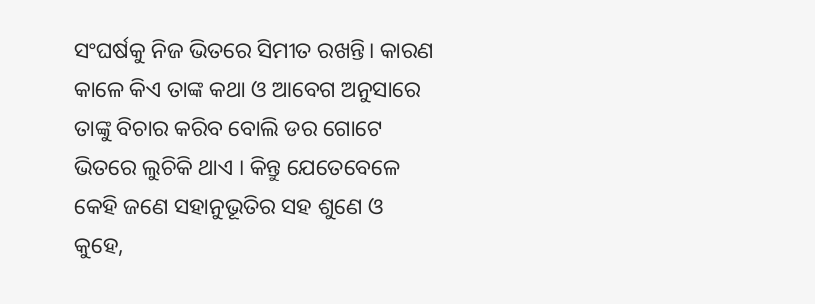ସଂଘର୍ଷକୁ ନିଜ ଭିତରେ ସିମୀତ ରଖନ୍ତି। କାରଣ କାଳେ କିଏ ତାଙ୍କ କଥା ଓ ଆବେଗ ଅନୁସାରେ ତାଙ୍କୁ ବିଚାର କରିବ ବୋଲି ଡର ଗୋଟେ ଭିତରେ ଲୁଚିକି ଥାଏ । କିନ୍ତୁ ଯେତେବେଳେ କେହି ଜଣେ ସହାନୁଭୂତିର ସହ ଶୁଣେ ଓ କୁହେ,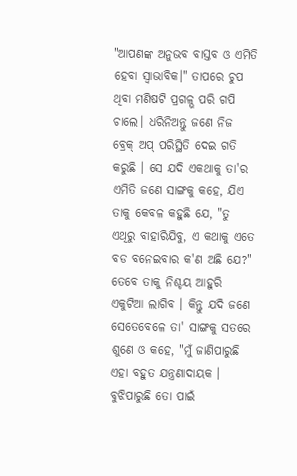"ଆପଣଙ୍କ ଅନୁଭବ ବାସ୍ତବ ଓ ଏମିତି ହେବା ସ୍ୱାଭାବିକ।" ତାପରେ ଚୁପ ଥିବା ମଣିଷଟି ପ୍ରଗଳ୍ଭ ପରି ଗପି ଚାଲେ। ଧରିନିଅନ୍ତୁ ଜଣେ ନିଜ ବ୍ରେକ୍ ଅପ୍ ପରିସ୍ଥିତି ଦେଇ ଗତି କରୁଛି । ସେ ଯଦି ଏକଥାକୁ ତା'ର ଏମିତି ଜଣେ ସାଙ୍ଗକୁ କହେ, ଯିଏ ତାକୁ କେବଳ କହୁଛି ଯେ, "ତୁ ଏଥିରୁ ବାହାରିଯିବୁ, ଏ କଥାକୁ ଏତେ ବଡ ବନେଇବାର କ'ଣ ଅଛି ଯେ?"  ତେବେ ତାକୁ ନିଶ୍ଚୟ ଆହୁରି ଏକୁଟିଆ ଲାଗିବ । କିନ୍ତୁ ଯଦି ଜଣେ ସେତେବେଳେ ତା' ସାଙ୍ଗକୁ ସତରେ ଶୁଣେ ଓ କହେ, "ମୁଁ ଜାଣିପାରୁଛି ଏହା ବହୁତ ଯନ୍ତ୍ରଣାଦାୟକ । ବୁଝିପାରୁଛି ତୋ ପାଇଁ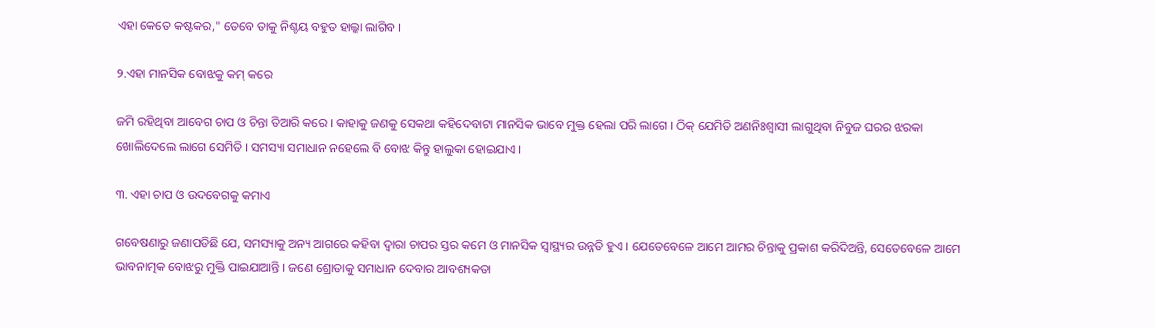ଏହା କେତେ କଷ୍ଟକର," ତେବେ ତାକୁ ନିଶ୍ଚୟ ବହୁତ ହାଲ୍କା ଲାଗିବ ।

୨.ଏହା ମାନସିକ ବୋଝକୁ କମ୍ କରେ

ଜମି ରହିଥିବା ଆବେଗ ଚାପ ଓ ଚିନ୍ତା ତିଆରି କରେ । କାହାକୁ ଜଣକୁ ସେକଥା କହିଦେବାଟା ମାନସିକ ଭାବେ ମୁକ୍ତ ହେଲା ପରି ଲାଗେ । ଠିକ୍ ଯେମିତି ଅଣନିଃଶ୍ୱାସୀ ଲାଗୁଥିବା ନିବୁଜ ଘରର ଝରକା ଖୋଲିଦେଲେ ଲାଗେ ସେମିତି । ସମସ୍ୟା ସମାଧାନ ନହେଲେ ବି ବୋଝ କିନ୍ତୁ ହାଲୁକା ହୋଇଯାଏ ।

୩. ଏହା ଚାପ ଓ ଉଦବେଗକୁ କମାଏ

ଗବେଷଣାରୁ ଜଣାପଡିଛି ଯେ, ସମସ୍ୟାକୁ ଅନ୍ୟ ଆଗରେ କହିବା ଦ୍ୱାରା ଚାପର ସ୍ତର କମେ ଓ ମାନସିକ ସ୍ୱାସ୍ଥ୍ୟର ଉନ୍ନତି ହୁଏ । ଯେତେବେଳେ ଆମେ ଆମର ଚିନ୍ତାକୁ ପ୍ରକାଶ କରିଦିଅନ୍ତି, ସେତେବେଳେ ଆମେ ଭାବନାତ୍ମକ ବୋଝରୁ ମୁକ୍ତି ପାଇଯାଆନ୍ତି । ଜଣେ ଶ୍ରୋତାକୁ ସମାଧାନ ଦେବାର ଆବଶ୍ୟକତା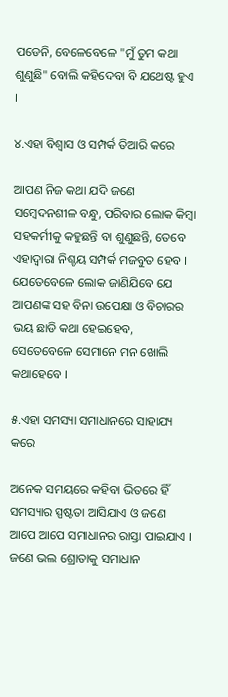ପଡେନି, ବେଳେବେଳେ "ମୁଁ ତୁମ କଥା ଶୁଣୁଛି" ବୋଲି କହିଦେବା ବି ଯଥେଷ୍ଟ ହୁଏ ।

୪.ଏହା ବିଶ୍ୱାସ ଓ ସମ୍ପର୍କ ତିଆରି କରେ

ଆପଣ ନିଜ କଥା ଯଦି ଜଣେ ସମ୍ବେଦନଶୀଳ ବନ୍ଧୁ, ପରିବାର ଲୋକ କିମ୍ବା ସହକର୍ମୀକୁ କହୁଛନ୍ତି ବା ଶୁଣୁଛନ୍ତି, ତେବେ ଏହାଦ୍ୱାରା ନିଶ୍ଚୟ ସମ୍ପର୍କ ମଜବୁତ ହେବ । ଯେତେବେଳେ ଲୋକ ଜାଣିଯିବେ ଯେ ଆପଣଙ୍କ ସହ ବିନା ଉପେକ୍ଷା ଓ ବିଚାରର ଭୟ ଛାଡି କଥା ହେଇହେବ, ସେତେବେଳେ ସେମାନେ ମନ ଖୋଲି କଥାହେବେ ।

୫.ଏହା ସମସ୍ୟା ସମାଧାନରେ ସାହାଯ୍ୟ କରେ

ଅନେକ ସମୟରେ କହିବା ଭିତରେ ହିଁ ସମସ୍ୟାର ସ୍ପଷ୍ଟତା ଆସିଯାଏ ଓ ଜଣେ ଆପେ ଆପେ ସମାଧାନର ରାସ୍ତା ପାଇଯାଏ । ଜଣେ ଭଲ ଶ୍ରୋତାକୁ ସମାଧାନ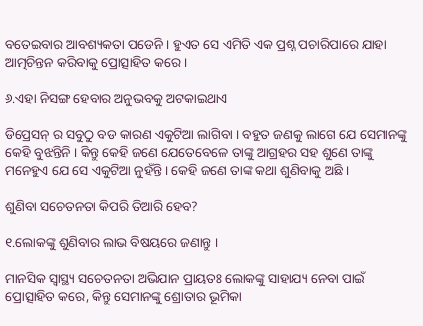ବତେଇବାର ଆବଶ୍ୟକତା ପଡେନି । ହୁଏତ ସେ ଏମିତି ଏକ ପ୍ରଶ୍ନ ପଚାରିପାରେ ଯାହା ଆତ୍ମଚିନ୍ତନ କରିବାକୁ ପ୍ରୋତ୍ସାହିତ କରେ ।

୬.ଏହା ନିସଙ୍ଗ ହେବାର ଅନୁଭବକୁ ଅଟକାଇଥାଏ

ଡିପ୍ରେସନ୍ ର ସବୁଠୁ ବଡ କାରଣ ଏକୁଟିଆ ଲାଗିବା । ବହୁତ ଜଣକୁ ଲାଗେ ଯେ ସେମାନଙ୍କୁ କେହି ବୁଝନ୍ତିନି । କିନ୍ତୁ କେହି ଜଣେ ଯେତେବେଳେ ତାଙ୍କୁ ଆଗ୍ରହର ସହ ଶୁଣେ ତାଙ୍କୁ ମନେହୁଏ ଯେ ସେ ଏକୁଟିଆ ନୁହଁନ୍ତି । କେହି ଜଣେ ତାଙ୍କ କଥା ଶୁଣିବାକୁ ଅଛି ।

ଶୁଣିବା ସଚେତନତା କିପରି ତିଆରି ହେବ?

୧.ଲୋକଙ୍କୁ ଶୁଣିବାର ଲାଭ ବିଷୟରେ ଜଣାନ୍ତୁ ।

ମାନସିକ ସ୍ୱାସ୍ଥ୍ୟ ସଚେତନତା ଅଭିଯାନ ପ୍ରାୟତଃ ଲୋକଙ୍କୁ ସାହାଯ୍ୟ ନେବା ପାଇଁ ପ୍ରୋତ୍ସାହିତ କରେ, କିନ୍ତୁ ସେମାନଙ୍କୁ ଶ୍ରୋତାର ଭୂମିକା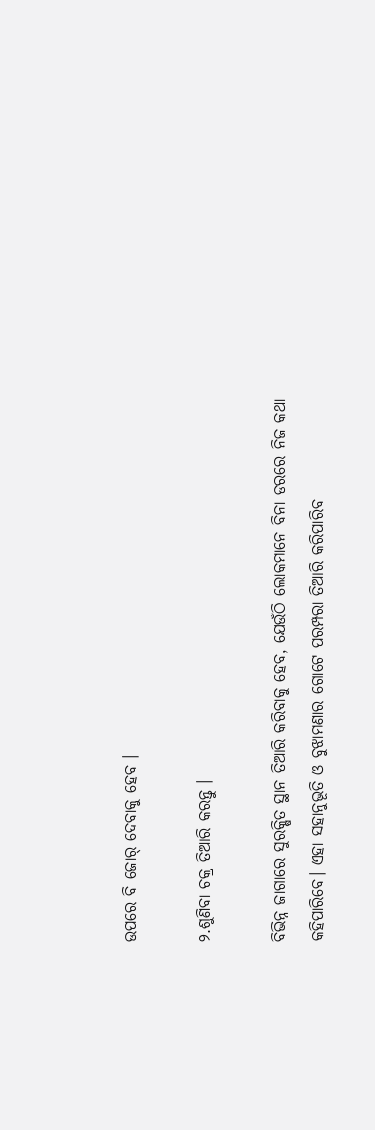ଉପରେ ବି ଜୋର୍ ଦେବାକୁ ହେବ ।

୨.ଶୁଣିବା ଚକ୍ର ତିଆରି କରନ୍ତୁ ।

ବିଭିନ୍ନ ଜାଗାରେ ସୁରକ୍ଷିତ ସ୍ଥାନ ତିଆରି କରିବାକୁ ହେବ, ଯେଉଁଠି ଲୋକମାନେ ବିନା ଡରରେ ନିଜ କଥା କହିପାରିବେ। ଏହା ସହାନୁଭୂତି ଓ ବୁଝାମଣାର ଗୋଟେ ପରମ୍ପରା ତିଆରି କରିପାରିବ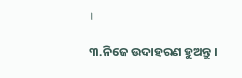।

୩.ନିଜେ ଉଦାହରଣ ହୁଅନ୍ତୁ ।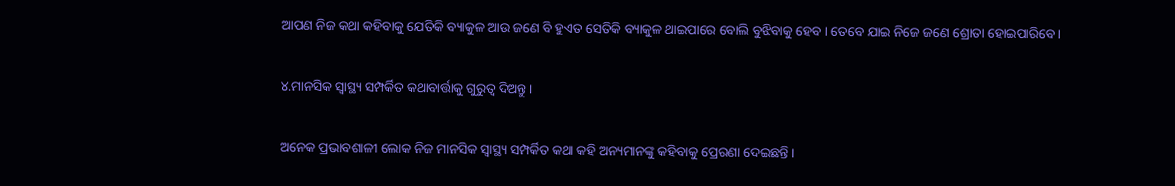ଆପଣ ନିଜ କଥା କହିବାକୁ ଯେତିକି ବ୍ୟାକୁଳ ଆଉ ଜଣେ ବି ହୁଏତ ସେତିକି ବ୍ୟାକୁଳ ଥାଇପାରେ ବୋଲି ବୁଝିବାକୁ ହେବ । ତେବେ ଯାଇ ନିଜେ ଜଣେ ଶ୍ରୋତା ହୋଇପାରିବେ ।

୪.ମାନସିକ ସ୍ୱାସ୍ଥ୍ୟ ସମ୍ପର୍କିତ କଥାବାର୍ତ୍ତାକୁ ଗୁରୁତ୍ୱ ଦିଅନ୍ତୁ ।

ଅନେକ ପ୍ରଭାବଶାଳୀ ଲୋକ ନିଜ ମାନସିକ ସ୍ୱାସ୍ଥ୍ୟ ସମ୍ପର୍କିତ କଥା କହି ଅନ୍ୟମାନଙ୍କୁ କହିବାକୁ ପ୍ରେରଣା ଦେଇଛନ୍ତି ।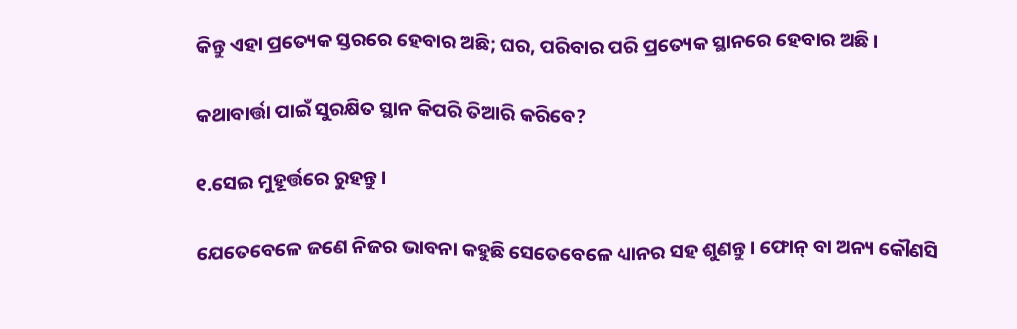କିନ୍ତୁ ଏହା ପ୍ରତ୍ୟେକ ସ୍ତରରେ ହେବାର ଅଛି; ଘର, ପରିବାର ପରି ପ୍ରତ୍ୟେକ ସ୍ଥାନରେ ହେବାର ଅଛି ।

କଥାବାର୍ତ୍ତା ପାଇଁ ସୁରକ୍ଷିତ ସ୍ଥାନ କିପରି ତିଆରି କରିବେ?

୧.ସେଇ ମୁହୂର୍ତ୍ତରେ ରୁହନ୍ତୁ ।

ଯେତେବେଳେ ଜଣେ ନିଜର ଭାବନା କହୁଛି ସେତେବେଳେ ଧ୍ୟାନର ସହ ଶୁଣନ୍ତୁ। ଫୋନ୍ ବା ଅନ୍ୟ କୌଣସି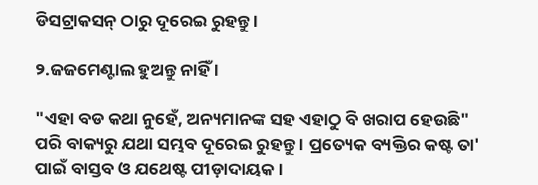ଡିସଟ୍ରାକସନ୍ ଠାରୁ ଦୂରେଇ ରୁହନ୍ତୁ ।

୨.ଜଜମେଣ୍ଟାଲ ହୁଅନ୍ତୁ ନାହିଁ ।

"ଏହା ବଡ କଥା ନୁହେଁ, ଅନ୍ୟମାନଙ୍କ ସହ ଏହାଠୁ ବି ଖରାପ ହେଉଛି" ପରି ବାକ୍ୟରୁ ଯଥା ସମ୍ଭବ ଦୂରେଇ ରୁହନ୍ତୁ । ପ୍ରତ୍ୟେକ ବ୍ୟକ୍ତିର କଷ୍ଟ ତା' ପାଇଁ ବାସ୍ତବ ଓ ଯଥେଷ୍ଟ ପୀଡ଼ାଦାୟକ।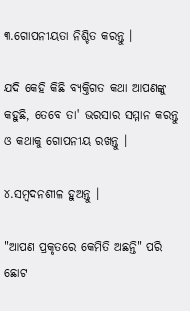୩.ଗୋପନୀୟତା ନିଶ୍ଚିତ କରନ୍ତୁ ।

ଯଦି କେହି କିଛି ବ୍ୟକ୍ତିଗତ କଥା ଆପଣଙ୍କୁ କହୁଛି, ତେବେ ତା' ଭରସାର ସମ୍ମାନ କରନ୍ତୁ ଓ କଥାକୁ ଗୋପନୀୟ ରଖନ୍ତୁ ।

୪.ସମ୍ବଦନଶୀଳ ହୁଅନ୍ତୁ ।

"ଆପଣ ପ୍ରକୃତରେ କେମିତି ଅଛନ୍ତି" ପରି ଛୋଟ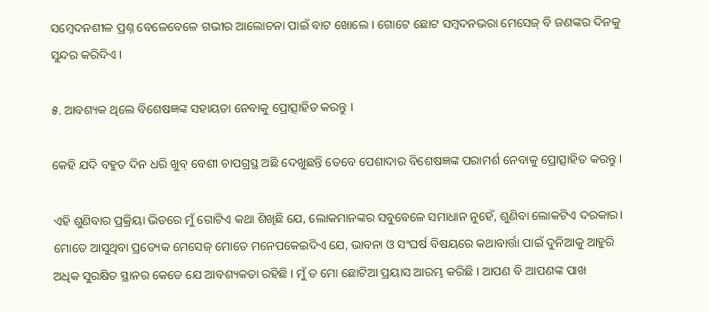ସମ୍ବେଦନଶୀଳ ପ୍ରଶ୍ନ ବେଳେବେଳେ ଗଭୀର ଆଲୋଚନା ପାଇଁ ବାଟ ଖୋଲେ । ଗୋଟେ ଛୋଟ ସମ୍ବଦନଭରା ମେସେଜ୍ ବି ଜଣଙ୍କର ଦିନକୁ ସୁନ୍ଦର କରିଦିଏ ।

୫. ଆବଶ୍ୟକ ଥିଲେ ବିଶେଷଜ୍ଞଙ୍କ ସହାୟତା ନେବାକୁ ପ୍ରୋତ୍ସାହିତ କରନ୍ତୁ ।

କେହି ଯଦି ବହୁତ ଦିନ ଧରି ଖୁବ୍ ବେଶୀ ଚାପଗ୍ରସ୍ଥ ଅଛି ଦେଖୁଛନ୍ତି ତେବେ ପେଶାଦାର ବିଶେଷଜ୍ଞଙ୍କ ପରାମର୍ଶ ନେବାକୁ ପ୍ରୋତ୍ସାହିତ କରନ୍ତୁ ।

ଏହି ଶୁଣିବାର ପ୍ରକ୍ରିୟା ଭିତରେ ମୁଁ ଗୋଟିଏ କଥା ଶିଖିଛି ଯେ, ଲୋକମାନଙ୍କର ସବୁବେଳେ ସମାଧାନ ନୁହେଁ, ଶୁଣିବା ଲୋକଟିଏ ଦରକାର। ମୋତେ ଆସୁଥିବା ପ୍ରତ୍ୟେକ ମେସେଜ୍ ମୋତେ ମନେପକେଇଦିଏ ଯେ, ଭାବନା ଓ ସଂଘର୍ଷ ବିଷୟରେ କଥାବାର୍ତ୍ତା ପାଇଁ ଦୁନିଆକୁ ଆହୁରି ଅଧିକ ସୁରକ୍ଷିତ ସ୍ଥାନର କେତେ ଯେ ଆବଶ୍ୟକତା ରହିଛି । ମୁଁ ତ ମୋ ଛୋଟିଆ ପ୍ରୟାସ ଆରମ୍ଭ କରିଛି । ଆପଣ ବି ଆପଣଙ୍କ ପାଖ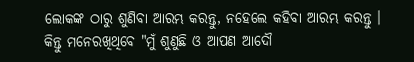ଲୋକଙ୍କ ଠାରୁ ଶୁଣିବା ଆରମ୍ଭ କରନ୍ତୁ, ନହେଲେ କହିବା ଆରମ୍ଭ କରନ୍ତୁ । କିନ୍ତୁ ମନେରଖିଥିବେ "ମୁଁ ଶୁଣୁଛି ଓ ଆପଣ ଆଦୌ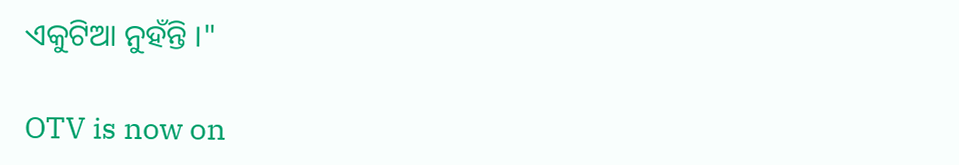ଏକୁଟିଆ ନୁହଁନ୍ତି ।"

OTV is now on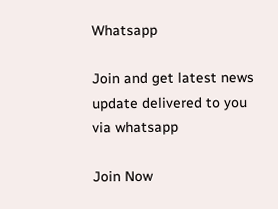Whatsapp

Join and get latest news update delivered to you via whatsapp

Join Now